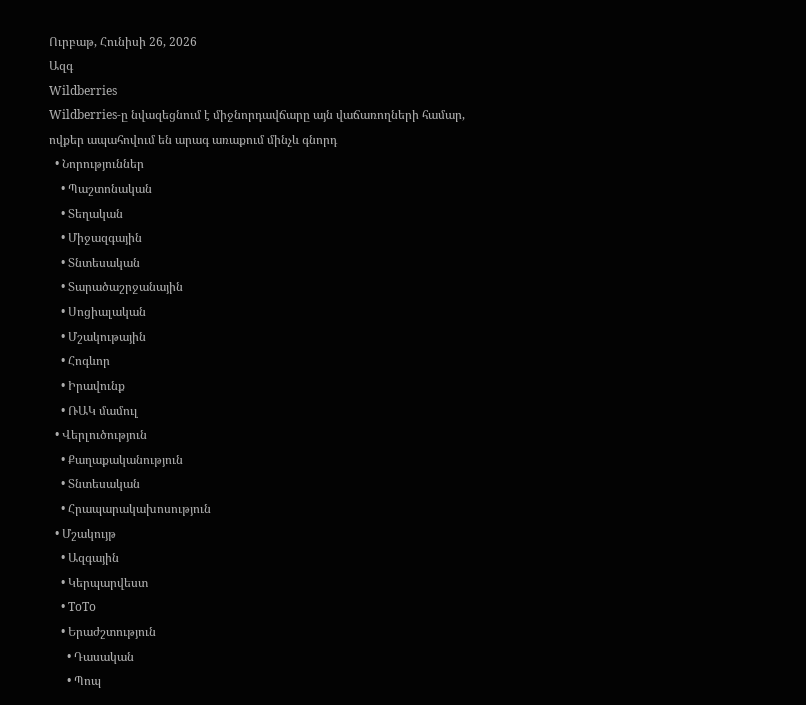Ուրբաթ, Հունիսի 26, 2026
Ազգ
Wildberries
Wildberries-ը նվազեցնում է միջնորդավճարը այն վաճառողների համար, ովքեր ապահովում են արագ առաքում մինչև գնորդ
  • Նորություններ
    • Պաշտոնական
    • Տեղական
    • Միջազգային
    • Տնտեսական
    • Տարածաշրջանային
    • Սոցիալական
    • Մշակութային
    • Հոգևոր
    • Իրավունք
    • ՌԱԿ մամուլ
  • Վերլուծություն
    • Քաղաքականություն
    • Տնտեսական
    • Հրապարակախոսություն
  • Մշակույթ
    • Ազգային
    • Կերպարվեստ
    • ToTo
    • Երաժշտություն
      • Դասական
      • Պոպ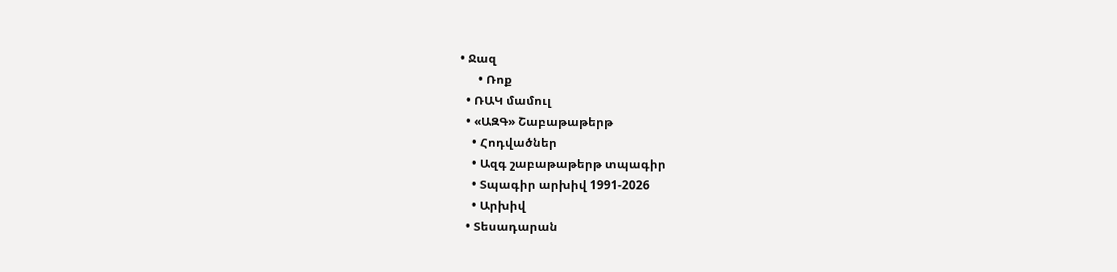• Ջազ
      • Ռոք
  • ՌԱԿ մամուլ
  • «ԱԶԳ» Շաբաթաթերթ
    • Հոդվածներ
    • Ազգ շաբաթաթերթ տպագիր
    • Տպագիր արխիվ 1991-2026
    • Արխիվ
  • Տեսադարան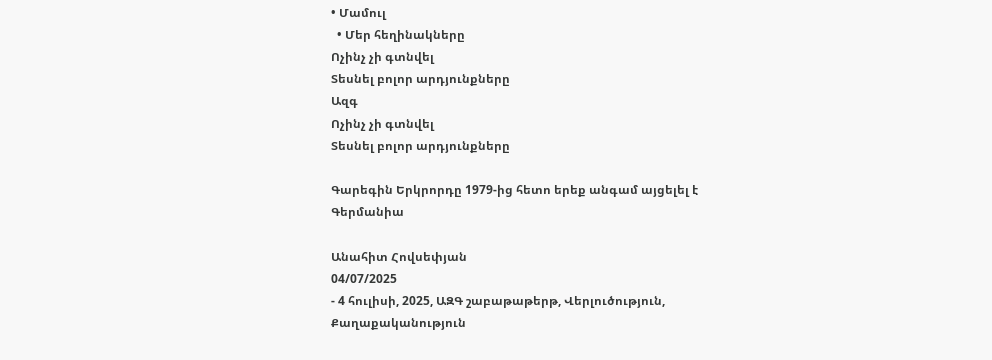• Մամուլ
  • Մեր հեղինակները
Ոչինչ չի գտնվել
Տեսնել բոլոր արդյունքները
Ազգ
Ոչինչ չի գտնվել
Տեսնել բոլոր արդյունքները

Գարեգին Երկրորդը 1979-ից հետո երեք անգամ այցելել է Գերմանիա

Անահիտ Հովսեփյան
04/07/2025
- 4 հուլիսի, 2025, ԱԶԳ շաբաթաթերթ, Վերլուծություն, Քաղաքականություն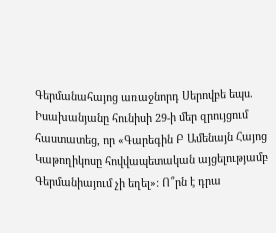Գերմանահայոց առաջնորդ Սերովբե եպս. Իսախանյանը հունիսի 29-ի մեր զրույցում հաստատեց, որ «Գարեգին Բ Ամենայն Հայոց Կաթողիկոսը հովվապետական այցելությամբ Գերմանիայում չի եղել»: Ո՞րն է դրա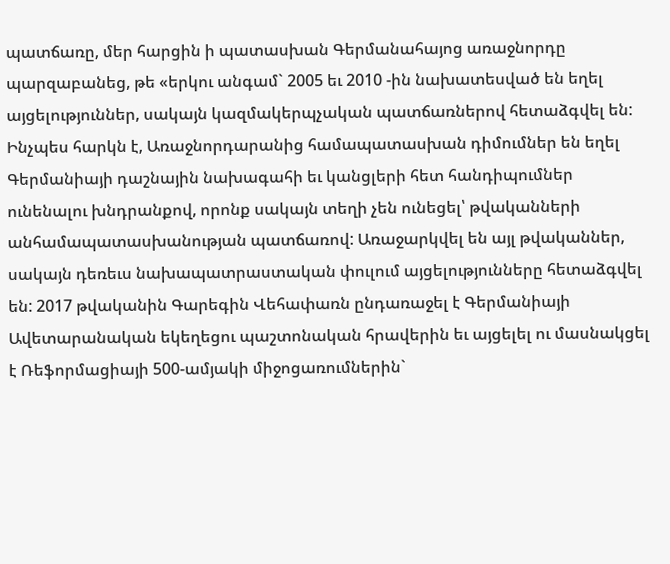պատճառը, մեր հարցին ի պատասխան Գերմանահայոց առաջնորդը պարզաբանեց, թե «երկու անգամ` 2005 եւ 2010 -ին նախատեսված են եղել այցելություններ, սակայն կազմակերպչական պատճառներով հետաձգվել են: Ինչպես հարկն է, Առաջնորդարանից համապատասխան դիմումներ են եղել Գերմանիայի դաշնային նախագահի եւ կանցլերի հետ հանդիպումներ ունենալու խնդրանքով, որոնք սակայն տեղի չեն ունեցել՝ թվականների անհամապատասխանության պատճառով: Առաջարկվել են այլ թվականներ, սակայն դեռեւս նախապատրաստական փուլում այցելությունները հետաձգվել են: 2017 թվականին Գարեգին Վեհափառն ընդառաջել է Գերմանիայի Ավետարանական եկեղեցու պաշտոնական հրավերին եւ այցելել ու մասնակցել է Ռեֆորմացիայի 500-ամյակի միջոցառումներին`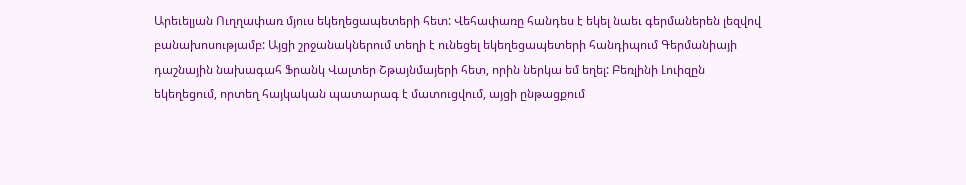Արեւելյան Ուղղափառ մյուս եկեղեցապետերի հետ: Վեհափառը հանդես է եկել նաեւ գերմաներեն լեզվով բանախոսությամբ: Այցի շրջանակներում տեղի է ունեցել եկեղեցապետերի հանդիպում Գերմանիայի դաշնային նախագահ Ֆրանկ Վալտեր Շթայնմայերի հետ, որին ներկա եմ եղել: Բեռլինի Լուիզըն եկեղեցում, որտեղ հայկական պատարագ է մատուցվում, այցի ընթացքում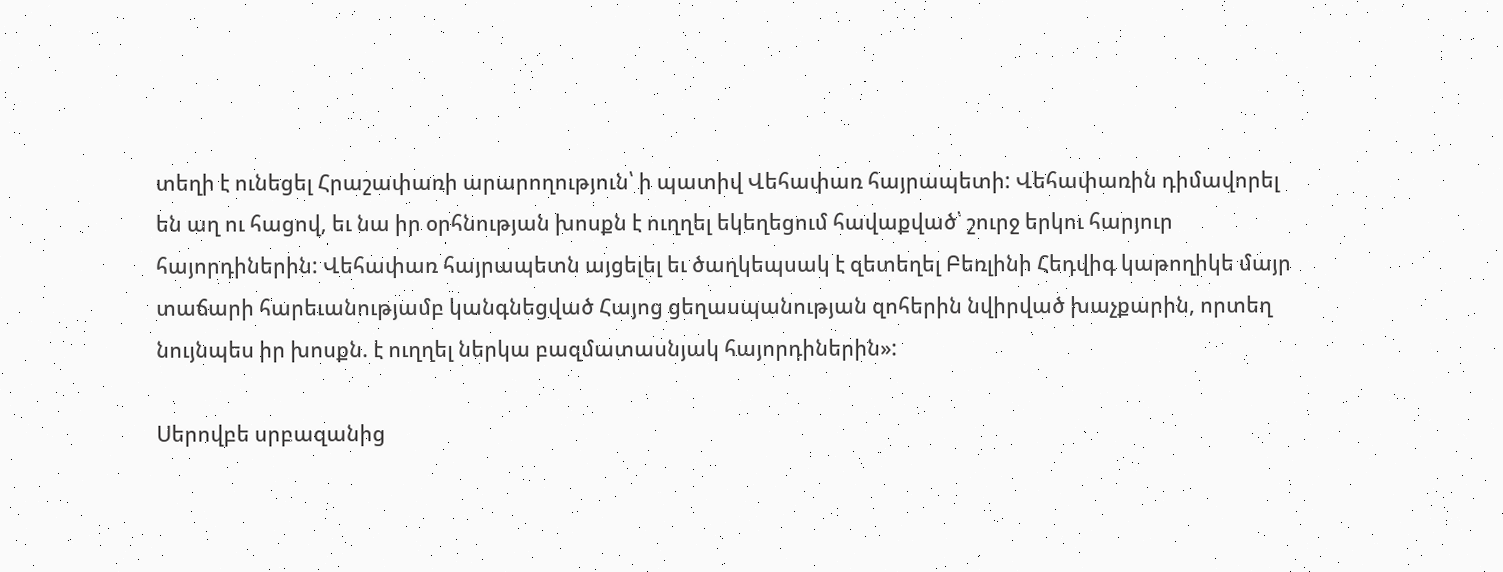տեղի է ունեցել Հրաշափառի արարողություն՝ ի պատիվ Վեհափառ հայրապետի: Վեհափառին դիմավորել են աղ ու հացով, եւ նա իր օրհնության խոսքն է ուղղել եկեղեցում հավաքված՝ շուրջ երկու հարյուր հայորդիներին: Վեհափառ հայրապետն այցելել եւ ծաղկեպսակ է զետեղել Բեռլինի Հեդվիգ կաթողիկե մայր տաճարի հարեւանությամբ կանգնեցված Հայոց ցեղասպանության զոհերին նվիրված խաչքարին, որտեղ նույնպես իր խոսքն. է ուղղել ներկա բազմատասնյակ հայորդիներին»:

Սերովբե սրբազանից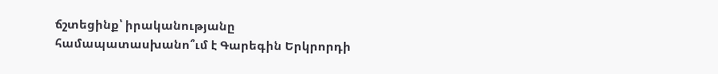ճշտեցինք՝ իրականությանը համապատասխանո՞ւմ է Գարեգին Երկրորդի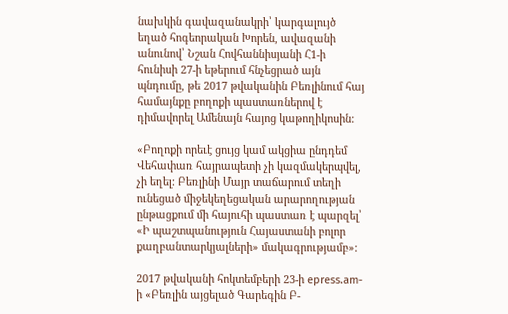նախկին գավազանակրի՝ կարգալույծ եղած հոգեորական Խորեն, ավազանի անունով՝ Նշան Հովհաննիսյանի Հ1-ի հունիսի 27-ի եթերում հնչեցրած այն պնդումը, թե 2017 թվականին Բեռլինում հայ համայնքը բողոքի պաստառներով է դիմավորել Ամենայն հայոց կաթողիկոսին:

«Բողոքի որեւէ ցույց կամ ակցիա ընդդեմ Վեհափառ հայրապետի չի կազմակերպվել, չի եղել: Բեռլինի Մայր տաճարում տեղի ունեցած միջեկեղեցական արարողության ընթացքում մի հայուհի պաստառ է պարզել՝ «Ի պաշտպանություն Հայաստանի բոլոր քաղբանտարկյալների» մակագրությամբ»:

2017 թվականի հոկտեմբերի 23-ի epress.am-ի «Բեռլին այցելած Գարեգին Բ-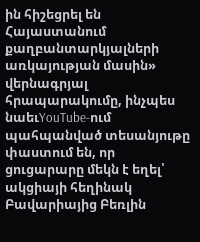ին հիշեցրել են Հայաստանում քաղբանտարկյալների առկայության մասին» վերնագրյալ հրապարակումը, ինչպես նաեւYouTube-ում պահպանված տեսանյութը փաստում են, որ  ցուցարարը մեկն է եղել՝ ակցիայի հեղինակ Բավարիայից Բեռլին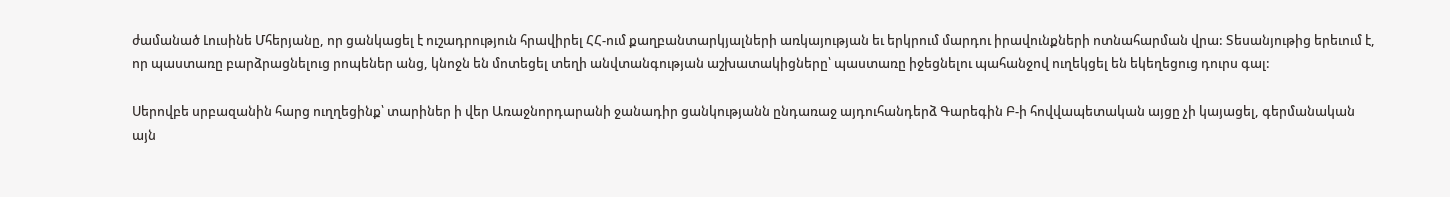ժամանած Լուսինե Մհերյանը, որ ցանկացել է ուշադրություն հրավիրել ՀՀ-ում քաղբանտարկյալների առկայության եւ երկրում մարդու իրավունքների ոտնահարման վրա: Տեսանյութից երեւում է, որ պաստառը բարձրացնելուց րոպեներ անց, կնոջն են մոտեցել տեղի անվտանգության աշխատակիցները՝ պաստառը իջեցնելու պահանջով ուղեկցել են եկեղեցուց դուրս գալ:

Սերովբե սրբազանին հարց ուղղեցինք՝ տարիներ ի վեր Առաջնորդարանի ջանադիր ցանկությանն ընդառաջ այդուհանդերձ Գարեգին Բ-ի հովվապետական այցը չի կայացել, գերմանական այն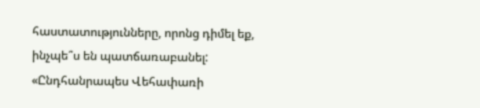հաստատությունները, որոնց դիմել եք, ինչպե՞ս են պատճառաբանել: «Ընդհանրապես Վեհափառի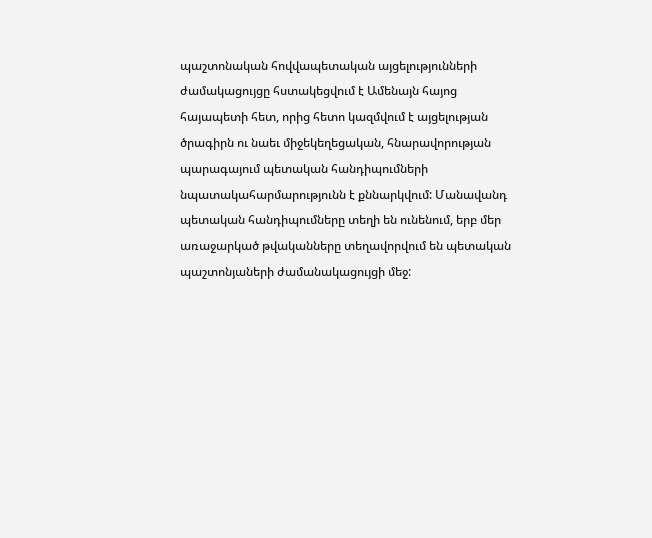պաշտոնական հովվապետական այցելությունների ժամակացույցը հստակեցվում է Ամենայն հայոց հայապետի հետ, որից հետո կազմվում է այցելության ծրագիրն ու նաեւ միջեկեղեցական, հնարավորության պարագայում պետական հանդիպումների նպատակահարմարությունն է քննարկվում: Մանավանդ պետական հանդիպումները տեղի են ունենում, երբ մեր առաջարկած թվականները տեղավորվում են պետական պաշտոնյաների ժամանակացույցի մեջ: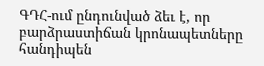ԳԴՀ-ում ընդունված ձեւ է, որ բարձրաստիճան կրոնապետները հանդիպեն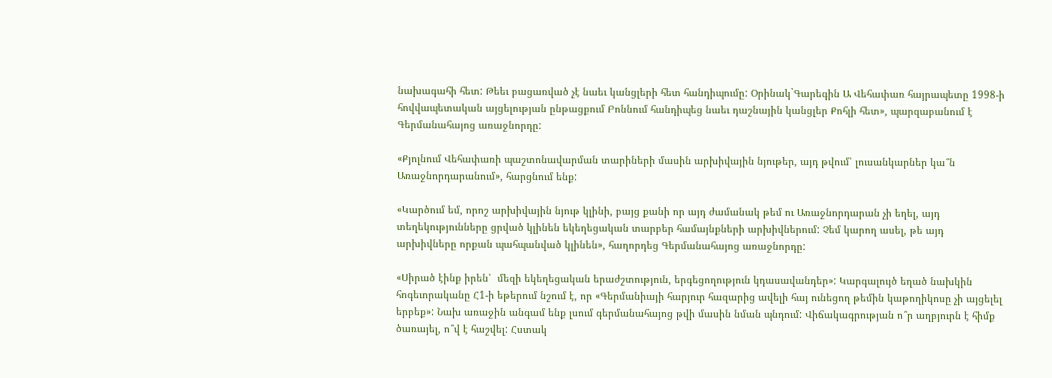նախագահի հետ: Թեեւ բացառված չէ նաեւ կանցլերի հետ հանդիպումը: Օրինակ`Գարեգին Ա Վեհափառ հայրապետը 1998-ի հովվապետական այցելության ընթացքում Բոննում հանդիպեց նաեւ դաշնային կանցլեր Քոհլի հետ», պարզաբանում է Գերմանահայոց առաջնորդը:

«Քյոլնում Վեհափառի պաշտոնավարման տարիների մասին արխիվային նյութեր, այդ թվում՝ լուսանկարներ կա՞ն Առաջնորդարանում», հարցնում ենք:

«Կարծում եմ, որոշ արխիվային նյութ կլինի, բայց քանի որ այդ ժամանակ թեմ ու Առաջնորդարան չի եղել, այդ տեղեկությունները ցրված կլինեն եկեղեցական տարբեր համայնքների արխիվներում: Չեմ կարող ասել, թե այդ արխիվները որքան պահպանված կլինեն», հաղորդեց Գերմանահայոց առաջնորդը:

«Սիրած էինք իրեն՝  մեզի եկեղեցական երաժշտություն, երգեցողություն կդասավանդեր»: Կարգալույծ եղած նախկին հոգեւորականը Հ1-ի եթերում նշում է, որ «Գերմանիայի հարյուր հազարից ավելի հայ ունեցող թեմին կաթողիկոսը չի այցելել երբեք»: Նախ առաջին անգամ ենք լսում գերմանահայոց թվի մասին նման պնդում: Վիճակագրության ո՞ր աղբյուրն է հիմք ծառայել, ո՞վ է հաշվել: Հստակ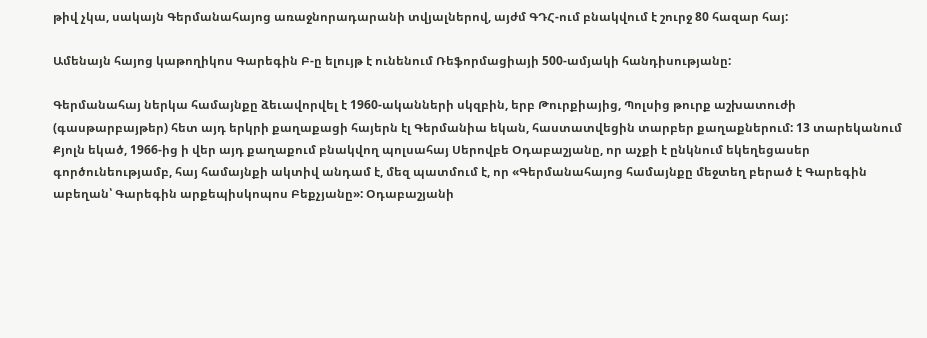թիվ չկա, սակայն Գերմանահայոց առաջնորադարանի տվյալներով, այժմ ԳԴՀ-ում բնակվում է շուրջ 80 հազար հայ:

Ամենայն հայոց կաթողիկոս Գարեգին Բ-ը ելույթ է ունենում Ռեֆորմացիայի 500-ամյակի հանդիսությանը:

Գերմանահայ ներկա համայնքը ձեւավորվել է 1960-ականների սկզբին, երբ Թուրքիայից, Պոլսից թուրք աշխատուժի (գասթարբայթեր) հետ այդ երկրի քաղաքացի հայերն էլ Գերմանիա եկան, հաստատվեցին տարբեր քաղաքներում: 13 տարեկանում Քյոլն եկած, 1966-ից ի վեր այդ քաղաքում բնակվող պոլսահայ Սերովբե Օդաբաշյանը, որ աչքի է ընկնում եկեղեցասեր գործունեությամբ, հայ համայնքի ակտիվ անդամ է, մեզ պատմում է, որ «Գերմանահայոց համայնքը մեջտեղ բերած է Գարեգին աբեղան՝ Գարեգին արքեպիսկոպոս Բեքչյանը»: Օդաբաշյանի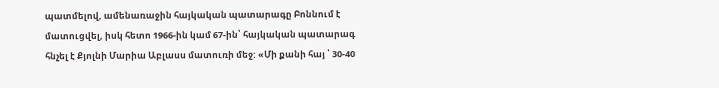պատմելով, ամենառաջին հայկական պատարագը Բոննում է մատուցվել, իսկ հետո 1966-ին կամ 67-ին՝ հայկական պատարագ հնչել է Քյոլնի Մարիա Աբլասս մատուռի մեջ: «Մի քանի հայ ՝ 30-40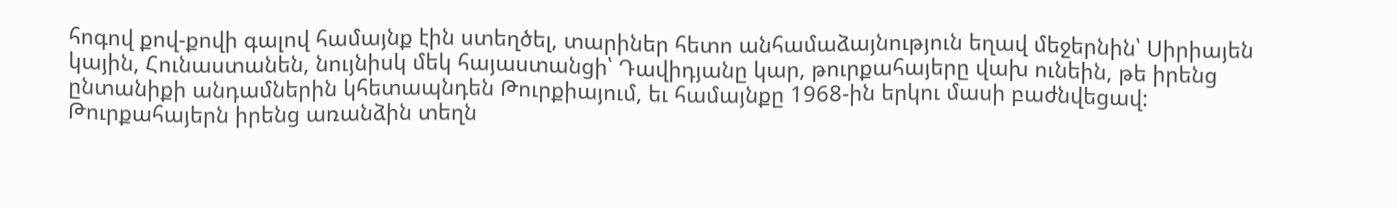հոգով քով-քովի գալով համայնք էին ստեղծել, տարիներ հետո անհամաձայնություն եղավ մեջերնին՝ Սիրիայեն կային, Հունաստանեն, նույնիսկ մեկ հայաստանցի՝ Դավիդյանը կար, թուրքահայերը վախ ունեին, թե իրենց ընտանիքի անդամներին կհետապնդեն Թուրքիայում, եւ համայնքը 1968-ին երկու մասի բաժնվեցավ: Թուրքահայերն իրենց առանձին տեղն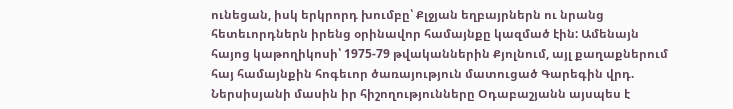ունեցան, իսկ երկրորդ խումբը՝ Քլջյան եղբայրներն ու նրանց հետեւորդներն իրենց օրինավոր համայնքը կազմած էին: Ամենայն հայոց կաթողիկոսի՝ 1975-79 թվականներին Քյոլնում, այլ քաղաքներում հայ համայնքին հոգեւոր ծառայություն մատուցած Գարեգին վրդ. Ներսիսյանի մասին իր հիշողությունները Օդաբաշյանն այսպես է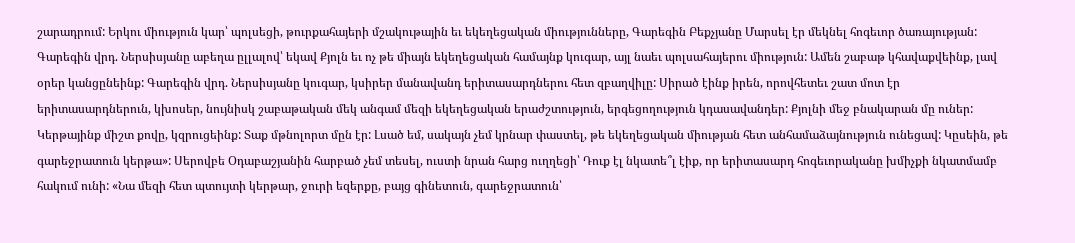շարադրում: Երկու միություն կար՝ պոլսեցի, թուրքահայերի մշակութային եւ եկեղեցական միությունները, Գարեգին Բեքչյանը Մարսել էր մեկնել հոգեւոր ծառայության: Գարեգին վրդ. Ներսիսյանը աբեղա ըլլալով՝ եկավ Քյոլն եւ ոչ թե միայն եկեղեցական համայնք կուգար, այլ նաեւ պոլսահայերու միություն: Ամեն շաբաթ կհավաքվեինք, լավ օրեր կանցընեինք: Գարեգին վրդ. Ներսիսյանը կուգար, կսիրեր մանավանդ երիտասարդներու հետ զբաղվիլը: Սիրած էինք իրեն, որովհետեւ շատ մոտ էր  երիտասարդներուն, կխոսեր, նույնիսկ շաբաթական մեկ անգամ մեզի եկեղեցական երաժշտություն, երգեցողություն կդասավանդեր: Քյոլնի մեջ բնակարան մը ուներ: Կերթայինք միշտ քովը, կզրուցեինք: Տաք մթնոլորտ մըն էր: Լսած եմ, սակայն չեմ կրնար փաստել, թե եկեղեցական միության հետ անհամաձայնություն ունեցավ: Կըսեին, թե գարեջրատուն կերթա»: Սերովբե Օդաբաշյանին հարբած չեմ տեսել, ուստի նրան հարց ուղղեցի՝ Դուք էլ նկատե՞լ էիք, որ երիտասարդ հոգեւորականը խմիչքի նկատմամբ հակում ունի: «Նա մեզի հետ պտույտի կերթար, ջուրի եզերքը, բայց գինետուն, գարեջրատուն՝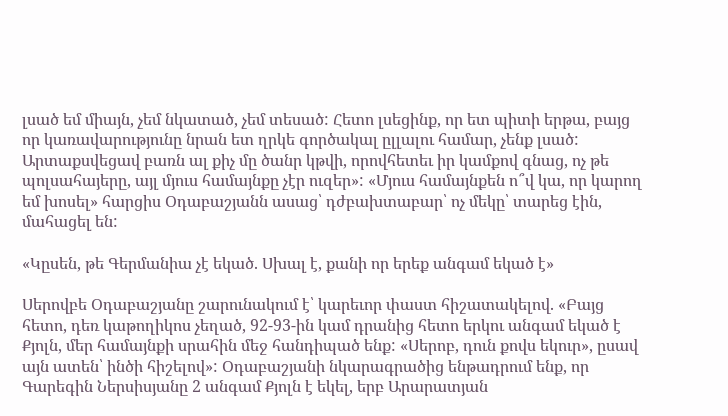լսած եմ միայն, չեմ նկատած, չեմ տեսած: Հետո լսեցինք, որ ետ պիտի երթա, բայց որ կառավարությունը նրան ետ ղրկե գործակալ ըլլալու համար, չենք լսած: Արտաքսվեցավ բառն ալ քիչ մը ծանր կթվի, որովհետեւ իր կամքով գնաց, ոչ թե պոլսահայերը, այլ մյուս համայնքը չէր ուզեր»: «Մյուս համայնքեն ո՞վ կա, որ կարող եմ խոսել» հարցիս Օդաբաշյանն ասաց՝ դժբախտաբար՝ ոչ մեկը՝ տարեց էին, մահացել են:

«Կըսեն, թե Գերմանիա չէ եկած. Սխալ է, քանի որ երեք անգամ եկած է»

Սերովբե Օդաբաշյանը շարունակում է՝ կարեւոր փաստ հիշատակելով. «Բայց հետո, դեռ կաթողիկոս չեղած, 92-93-ին կամ դրանից հետո երկու անգամ եկած է Քյոլն, մեր համայնքի սրահին մեջ հանդիպած ենք: «Սերոբ, դուն քովս եկուր», ըսավ այն ատեն՝ ինծի հիշելով»: Օդաբաշյանի նկարագրածից ենթադրում ենք, որ Գարեգին Ներսիսյանը 2 անգամ Քյոլն է եկել, երբ Արարատյան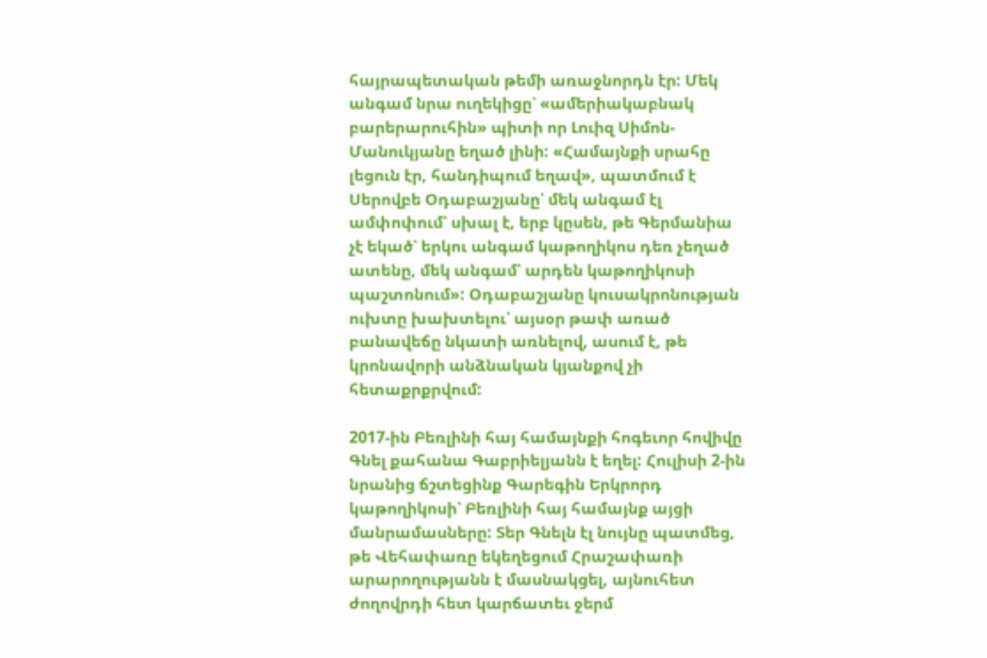հայրապետական թեմի առաջնորդն էր: Մեկ անգամ նրա ուղեկիցը՝ «ամերիակաբնակ բարերարուհին» պիտի որ Լուիզ Սիմոն-Մանուկյանը եղած լինի: «Համայնքի սրահը լեցուն էր, հանդիպում եղավ», պատմում է Սերովբե Օդաբաշյանը՝ մեկ անգամ էլ ամփոփում՝ սխալ է, երբ կըսեն, թե Գերմանիա չէ եկած՝ երկու անգամ կաթողիկոս դեռ չեղած ատենը, մեկ անգամ՝ արդեն կաթողիկոսի պաշտոնում»: Օդաբաշյանը կուսակրոնության ուխտը խախտելու՝ այսօր թափ առած բանավեճը նկատի առնելով, ասում է, թե կրոնավորի անձնական կյանքով չի հետաքրքրվում:

2017-ին Բեռլինի հայ համայնքի հոգեւոր հովիվը Գնել քահանա Գաբրիելյանն է եղել: Հուլիսի 2-ին նրանից ճշտեցինք Գարեգին Երկրորդ կաթողիկոսի՝ Բեռլինի հայ համայնք այցի մանրամասները: Տեր Գնելն էլ նույնը պատմեց, թե Վեհափառը եկեղեցում Հրաշափառի արարողությանն է մասնակցել, այնուհետ ժողովրդի հետ կարճատեւ ջերմ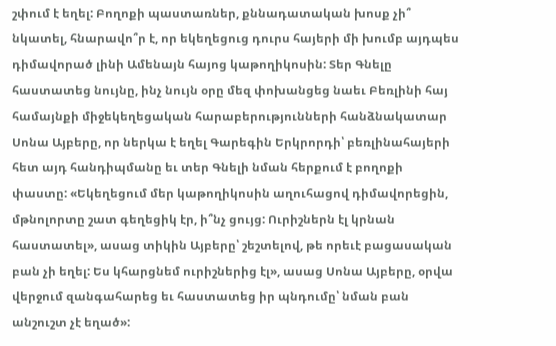շփում է եղել: Բողոքի պաստառներ, քննադատական խոսք չի՞ նկատել, հնարավո՞ր է, որ եկեղեցուց դուրս հայերի մի խումբ այդպես դիմավորած լինի Ամենայն հայոց կաթողիկոսին: Տեր Գնելը հաստատեց նույնը, ինչ նույն օրը մեզ փոխանցեց նաեւ Բեռլինի հայ համայնքի միջեկեղեցական հարաբերությունների հանձնակատար Սոնա Այբերը, որ ներկա է եղել Գարեգին Երկրորդի՝ բեռլինահայերի հետ այդ հանդիպմանը եւ տեր Գնելի նման հերքում է բողոքի փաստը: «Եկեղեցում մեր կաթողիկոսին աղուհացով դիմավորեցին, մթնոլորտը շատ գեղեցիկ էր, ի՞նչ ցույց: Ուրիշներն էլ կրնան հաստատել», ասաց տիկին Այբերը՝ շեշտելով, թե որեւէ բացասական բան չի եղել: Ես կհարցնեմ ուրիշներից էլ», ասաց Սոնա Այբերը, օրվա վերջում զանգահարեց եւ հաստատեց իր պնդումը՝ նման բան անշուշտ չէ եղած»: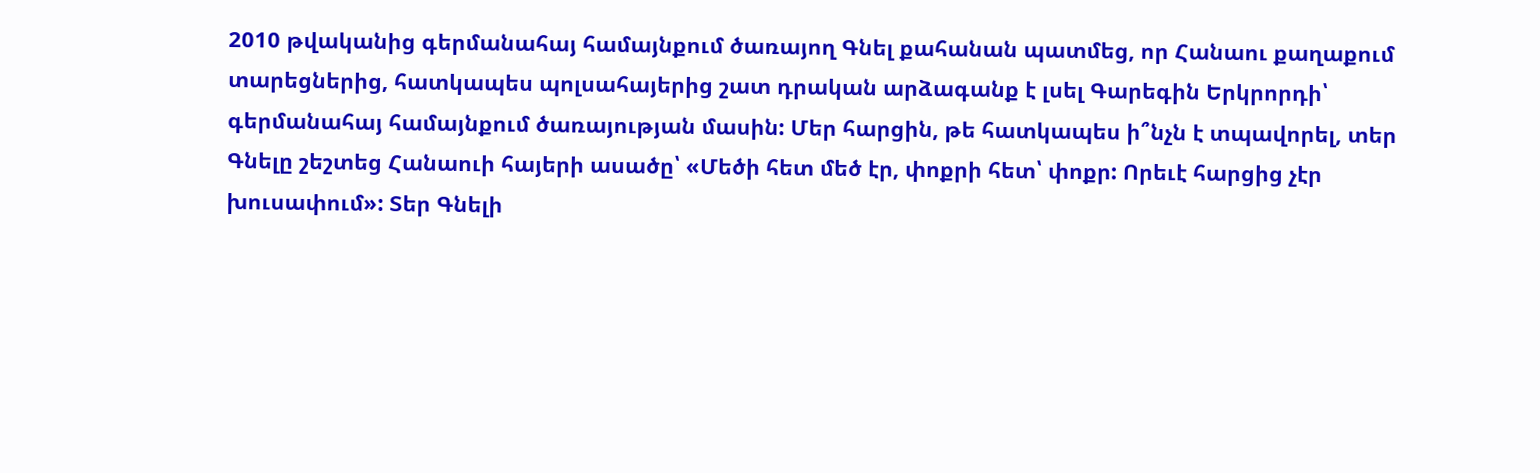2010 թվականից գերմանահայ համայնքում ծառայող Գնել քահանան պատմեց, որ Հանաու քաղաքում տարեցներից, հատկապես պոլսահայերից շատ դրական արձագանք է լսել Գարեգին Երկրորդի՝ գերմանահայ համայնքում ծառայության մասին: Մեր հարցին, թե հատկապես ի՞նչն է տպավորել, տեր Գնելը շեշտեց Հանաուի հայերի ասածը՝ «Մեծի հետ մեծ էր, փոքրի հետ՝ փոքր: Որեւէ հարցից չէր խուսափում»: Տեր Գնելի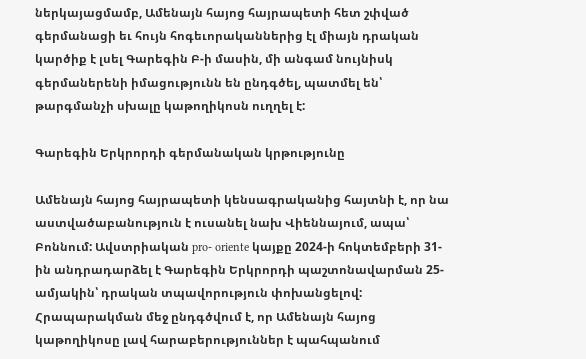ներկայացմամբ, Ամենայն հայոց հայրապետի հետ շփված գերմանացի եւ հույն հոգեւորականներից էլ միայն դրական կարծիք է լսել Գարեգին Բ-ի մասին, մի անգամ նույնիսկ գերմաներենի իմացությունն են ընդգծել, պատմել են՝ թարգմանչի սխալը կաթողիկոսն ուղղել է:

Գարեգին Երկրորդի գերմանական կրթությունը

Ամենայն հայոց հայրապետի կենսագրականից հայտնի է, որ նա աստվածաբանություն է ուսանել նախ Վիեննայում, ապա՝ Բոննում: Ավստրիական pro- oriente կայքը 2024-ի հոկտեմբերի 31-ին անդրադարձել է Գարեգին Երկրորդի պաշտոնավարման 25-ամյակին՝ դրական տպավորություն փոխանցելով: Հրապարակման մեջ ընդգծվում է, որ Ամենայն հայոց կաթողիկոսը լավ հարաբերություններ է պահպանում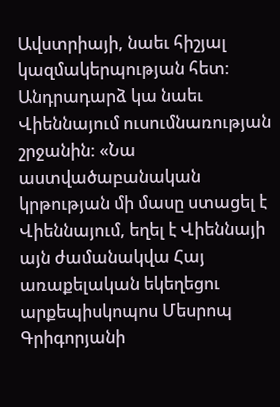Ավստրիայի, նաեւ հիշյալ կազմակերպության հետ: Անդրադարձ կա նաեւ Վիեննայում ուսումնառության շրջանին: «Նա աստվածաբանական կրթության մի մասը ստացել է Վիեննայում, եղել է Վիեննայի այն ժամանակվա Հայ առաքելական եկեղեցու արքեպիսկոպոս Մեսրոպ Գրիգորյանի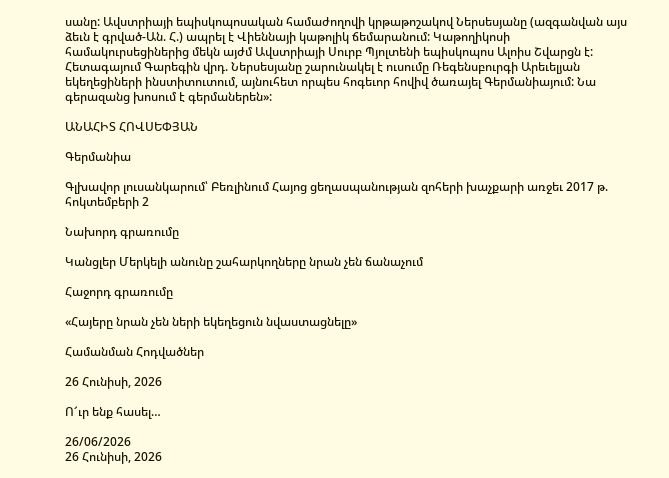սանը: Ավստրիայի եպիսկոպոսական համաժողովի կրթաթոշակով Ներսեսյանը (ազգանվան այս ձեւն է գրված-Ան. Հ.) ապրել է Վիեննայի կաթոլիկ ճեմարանում: Կաթողիկոսի համակուրսեցիներից մեկն այժմ Ավստրիայի Սուրբ Պյոլտենի եպիսկոպոս Ալոիս Շվարցն է: Հետագայում Գարեգին վրդ. Ներսեսյանը շարունակել է ուսումը Ռեգենսբուրգի Արեւելյան եկեղեցիների ինստիտուտում, այնուհետ որպես հոգեւոր հովիվ ծառայել Գերմանիայում: Նա գերազանց խոսում է գերմաներեն»:

ԱՆԱՀԻՏ ՀՈՎՍԵՓՅԱՆ

Գերմանիա

Գլխավոր լուսանկարում՝ Բեռլինում Հայոց ցեղասպանության զոհերի խաչքարի առջեւ 2017 թ. հոկտեմբերի 2

Նախորդ գրառումը

Կանցլեր Մերկելի անունը շահարկողները նրան չեն ճանաչում

Հաջորդ գրառումը

«Հայերը նրան չեն ների եկեղեցուն նվաստացնելը»

Համանման Հոդվածներ

26 Հունիսի, 2026

Ո՜ւր ենք հասել…

26/06/2026
26 Հունիսի, 2026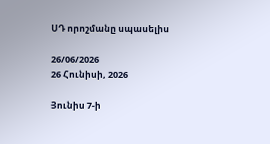ՍԴ որոշմանը սպասելիս

26/06/2026
26 Հունիսի, 2026

Յունիս 7-ի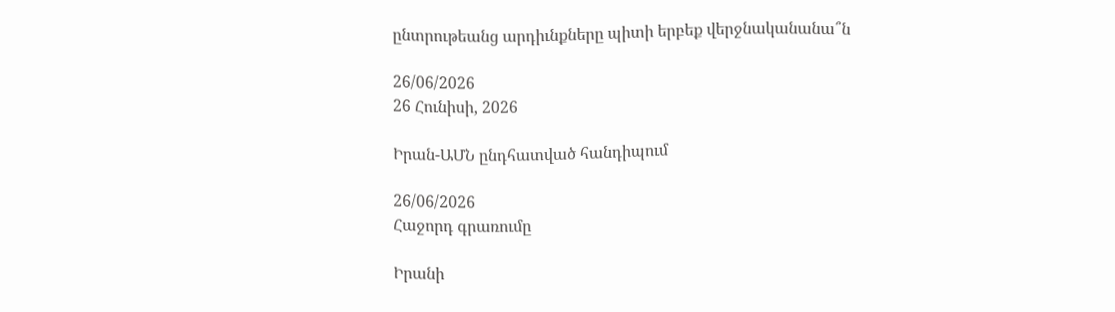ընտրութեանց արդիւնքները պիտի երբեք վերջնականանա՞ն

26/06/2026
26 Հունիսի, 2026

Իրան-ԱՄՆ ընդհատված հանդիպում

26/06/2026
Հաջորդ գրառումը

Իրանի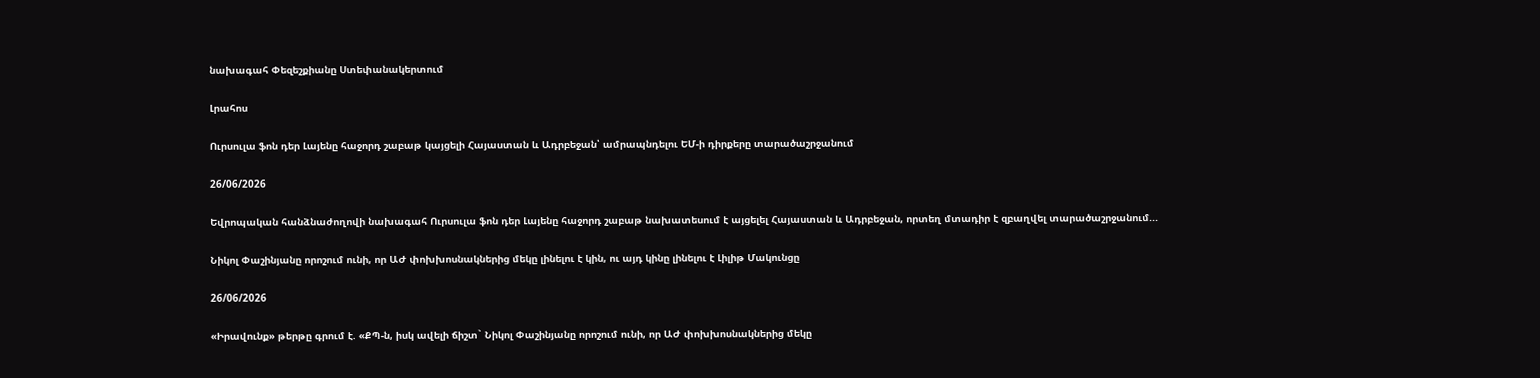նախագահ Փեզեշքիանը Ստեփանակերտում

Լրահոս

Ուրսուլա ֆոն դեր Լայենը հաջորդ շաբաթ կայցելի Հայաստան և Ադրբեջան՝ ամրապնդելու ԵՄ-ի դիրքերը տարածաշրջանում

26/06/2026

Եվրոպական հանձնաժողովի նախագահ Ուրսուլա ֆոն դեր Լայենը հաջորդ շաբաթ նախատեսում է այցելել Հայաստան և Ադրբեջան, որտեղ մտադիր է զբաղվել տարածաշրջանում...

Նիկոլ Փաշինյանը որոշում ունի, որ ԱԺ փոխխոսնակներից մեկը լինելու է կին, ու այդ կինը լինելու է Լիլիթ Մակունցը

26/06/2026

«Իրավունք» թերթը գրում է. «ՔՊ-ն, իսկ ավելի ճիշտ` Նիկոլ Փաշինյանը որոշում ունի, որ ԱԺ փոխխոսնակներից մեկը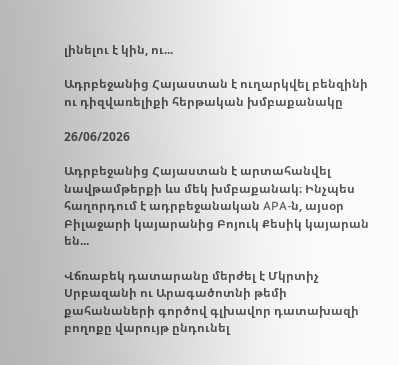լինելու է կին, ու...

Ադրբեջանից Հայաստան է ուղարկվել բենզինի ու դիզվառելիքի հերթական խմբաքանակը

26/06/2026

Ադրբեջանից Հայաստան է արտահանվել նավթամթերքի ևս մեկ խմբաքանակ։ Ինչպես հաղորդում է ադրբեջանական APA-ն, այսօր Բիլաջարի կայարանից Բոյուկ Քեսիկ կայարան են...

Վճռաբեկ դատարանը մերժել է Մկրտիչ Սրբազանի ու Արագածոտնի թեմի քահանաների գործով գլխավոր դատախազի բողոքը վարույթ ընդունել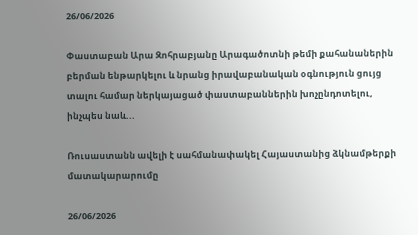26/06/2026

Փաստաբան Արա Զոհրաբյանը Արագածոտնի թեմի քահանաներին բերման ենթարկելու և նրանց իրավաբանական օգնություն ցույց տալու համար ներկայացած փաստաբաններին խոչընդոտելու, ինչպես նաև...

Ռուսաստանն ավելի է սահմանափակել Հայաստանից ձկնամթերքի մատակարարումը

26/06/2026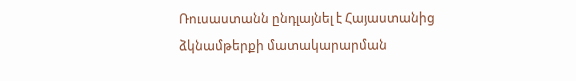Ռուսաստանն ընդլայնել է Հայաստանից ձկնամթերքի մատակարարման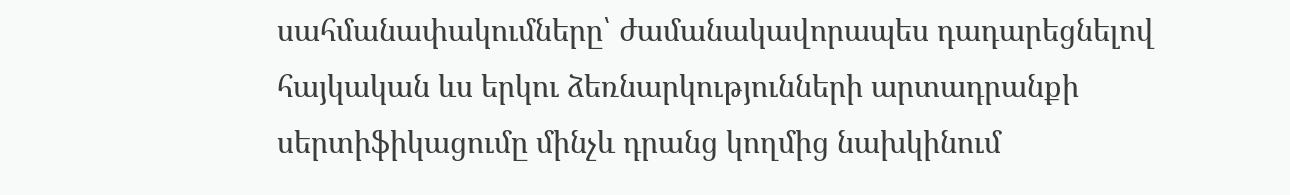սահմանափակումները՝ ժամանակավորապես դադարեցնելով հայկական ևս երկու ձեռնարկությունների արտադրանքի սերտիֆիկացումը մինչև դրանց կողմից նախկինում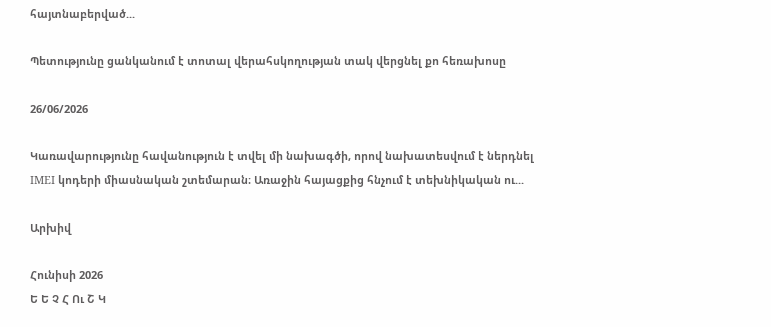հայտնաբերված...

Պետությունը ցանկանում է տոտալ վերահսկողության տակ վերցնել քո հեռախոսը

26/06/2026

Կառավարությունը հավանություն է տվել մի նախագծի, որով նախատեսվում է ներդնել IMEI կոդերի միասնական շտեմարան։ Առաջին հայացքից հնչում է տեխնիկական ու...

Արխիվ

Հունիսի 2026
Ե Ե Չ Հ Ու Շ Կ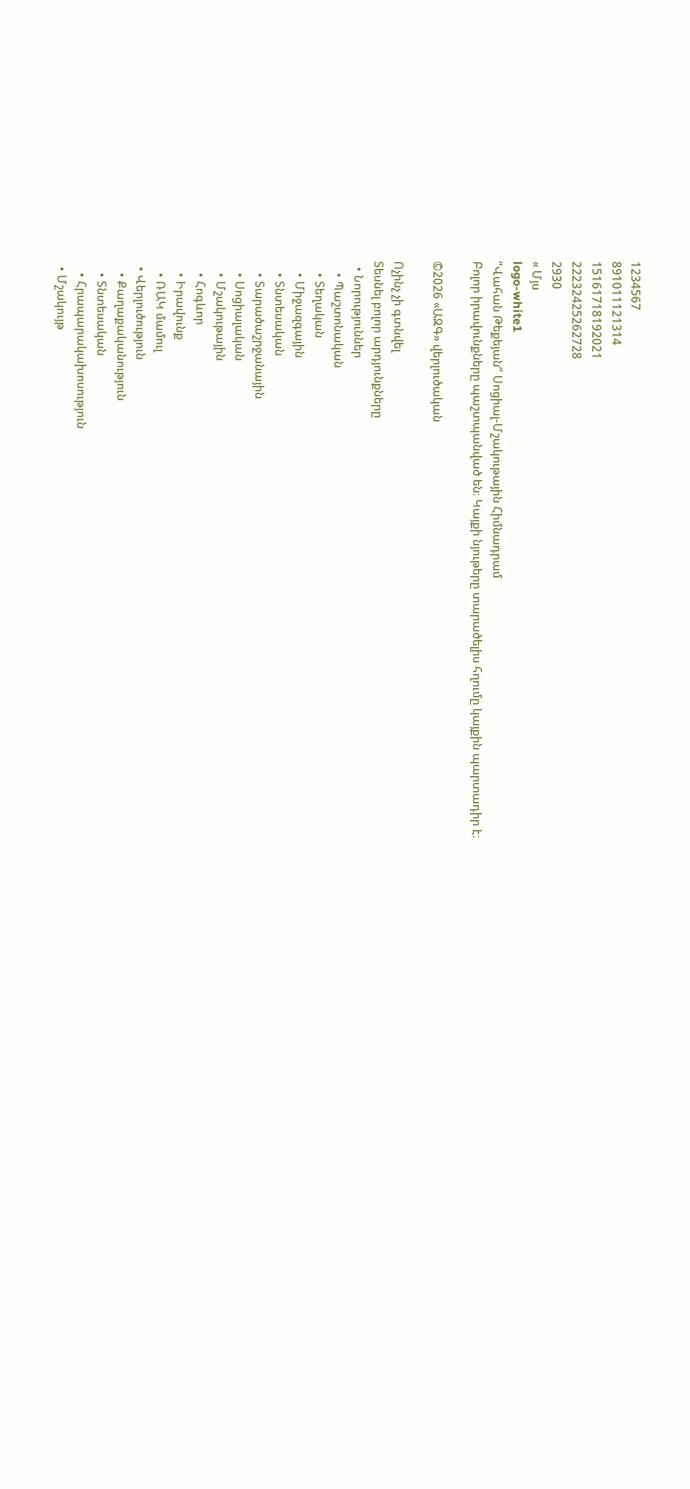1234567
891011121314
15161718192021
22232425262728
2930
« Մյս
logo-white1
“Վահան Թեքեյան” Սոցիալ-Մշակութային Հիմնադրամ
Բոլոր իրավունքները պաշտպանված են։ Կայքի նյութերը տարածելիս հղումը կայքին պարտադիր է։

©2026 «ԱԶԳ» վերլուծական

Ոչինչ չի գտնվել
Տեսնել բոլոր արդյունքները
  • Նորություններ
    • Պաշտոնական
    • Տեղական
    • Միջազգային
    • Տնտեսական
    • Տարածաշրջանային
    • Սոցիալական
    • Մշակութային
    • Հոգևոր
    • Իրավունք
    • ՌԱԿ մամուլ
  • Վերլուծություն
    • Քաղաքականություն
    • Տնտեսական
    • Հրապարակախոսություն
  • Մշակույթ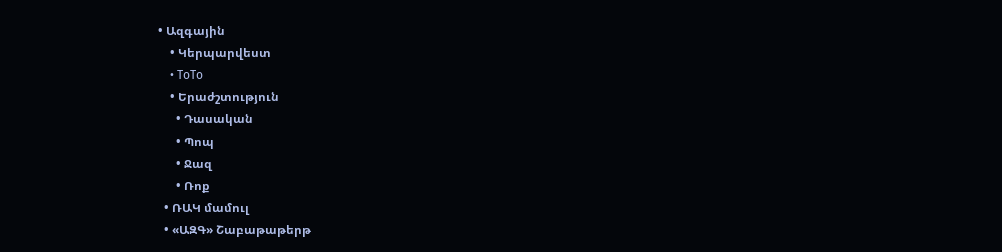• Ազգային
    • Կերպարվեստ
    • ToTo
    • Երաժշտություն
      • Դասական
      • Պոպ
      • Ջազ
      • Ռոք
  • ՌԱԿ մամուլ
  • «ԱԶԳ» Շաբաթաթերթ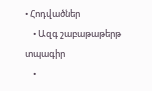• Հոդվածներ
    • Ազգ շաբաթաթերթ տպագիր
    •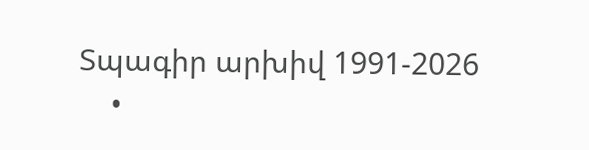Տպագիր արխիվ 1991-2026
    •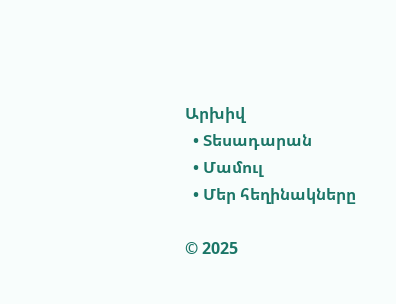Արխիվ
  • Տեսադարան
  • Մամուլ
  • Մեր հեղինակները

© 2025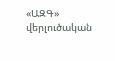«ԱԶԳ» վերլուծական